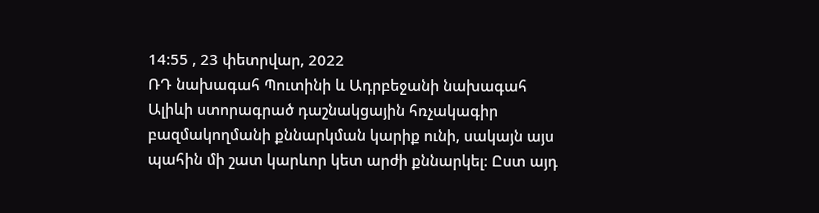14:55 , 23 փետրվար, 2022
ՌԴ նախագահ Պուտինի և Ադրբեջանի նախագահ Ալիևի ստորագրած դաշնակցային հռչակագիր բազմակողմանի քննարկման կարիք ունի, սակայն այս պահին մի շատ կարևոր կետ արժի քննարկել: Ըստ այդ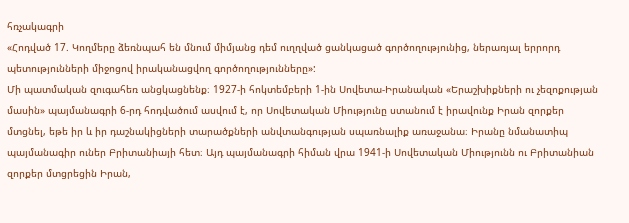հռչակագրի
«Հոդված 17. Կողմերը ձեռնպահ են մնում միմյանց դեմ ուղղված ցանկացած գործողությունից, ներառյալ երրորդ պետությունների միջոցով իրականացվող գործողությունները»:
Մի պատմական զուգահեռ անցկացնենք։ 1927-ի հոկտեմբերի 1-ին Սովետա-Իրանական «Երաշխիքների ու չեզոքության մասին» պայմանագրի 6-րդ հոդվածում ասվում է, որ Սովետական Միությունը ստանում է իրավունք Իրան զորքեր մտցնել, եթե իր և իր դաշնակիցների տարածքների անվտանգության սպառնալիք առաջանա։ Իրանը նմանատիպ պայմանագիր ուներ Բրիտանիայի հետ։ Այդ պայմանագրի հիման վրա 1941-ի Սովետական Միությունն ու Բրիտանիան զորքեր մտցրեցին Իրան,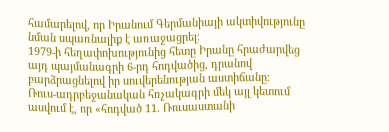համարելով, որ Իրանում Գերմանիայի ակտիվությունը նման սպառնալիք է առաջացրել։
1979-ի հեղափոխությունից հետը Իրանը հրաժարվեց այդ պայմանագրի 6-րդ հոդվածից, դրանով բարձրացնելով իր սուվերենության աստիճանը։
Ռուս-ադրբեջանական հռչակագրի մեկ այլ կետում ասվում է, որ «հոդված 11. Ռուսաստանի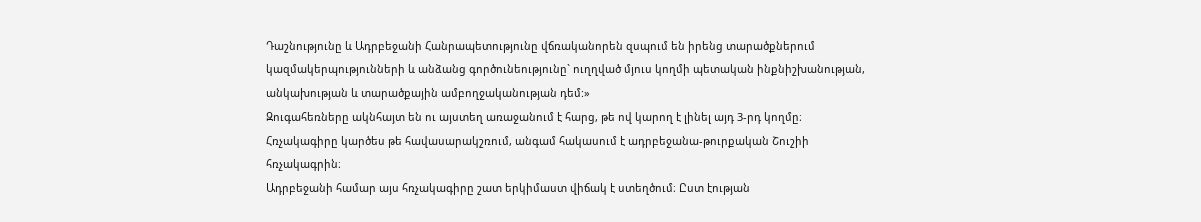Դաշնությունը և Ադրբեջանի Հանրապետությունը վճռականորեն զսպում են իրենց տարածքներում կազմակերպությունների և անձանց գործունեությունը` ուղղված մյուս կողմի պետական ինքնիշխանության, անկախության և տարածքային ամբողջականության դեմ:»
Զուգահեռները ակնհայտ են ու այստեղ առաջանում է հարց, թե ով կարող է լինել այդ 3-րդ կողմը։ Հռչակագիրը կարծես թե հավասարակշռում, անգամ հակասում է ադրբեջանա-թուրքական Շուշիի հռչակագրին։
Ադրբեջանի համար այս հռչակագիրը շատ երկիմաստ վիճակ է ստեղծում։ Ըստ էության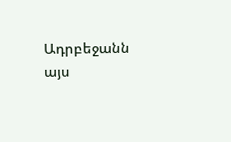Ադրբեջանն այս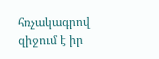հռչակագրով զիջում է իր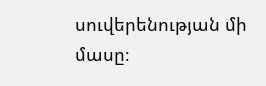սուվերենության մի մասը։